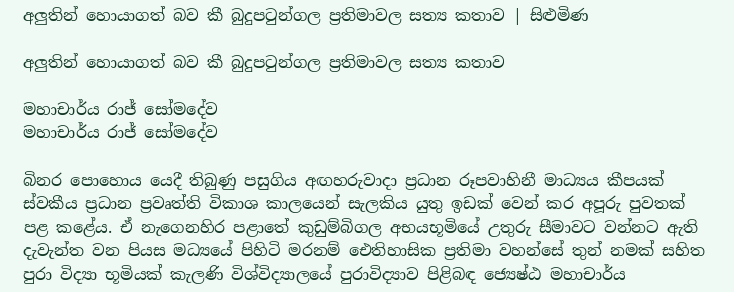අලුතින් හොයාගත් බව කී බුදුපටුන්ගල ප්‍රතිමාවල සත්‍ය කතාව | සිළුමිණ

අලුතින් හොයාගත් බව කී බුදුපටුන්ගල ප්‍රතිමාවල සත්‍ය කතාව

මහාචාර්ය රාජ් සෝමදේව
මහාචාර්ය රාජ් සෝමදේව

බිනර පොහොය යෙදී තිබුණු පසුගිය අඟහරුවාදා ප්‍රධාන රූපවාහිනී මාධ්‍යය කීපයක් ස්වකීය ප්‍රධාන ප්‍රවෘත්ති විකාශ කාලයෙන් සැලකිය යුතු ඉඩක් වෙන් කර අපූරු පුවතක් පළ කළේය. ඒ නැගෙනහිර පළාතේ කුඩුම්බිගල අභයභූමියේ උතුරු සීමාවට වන්නට ඇති දැවැන්ත වන පියස මධ්‍යයේ පිහිටි මරනම් ඓතිහාසික ප්‍රතිමා වහන්සේ තුන් නමක් සහිත පුරා විද්‍යා භූමියක් කැලණි විශ්විද්‍යාලයේ පුරාවිද්‍යාව පිළිබඳ ජ්‍යෙෂ්ඨ මහාචාර්ය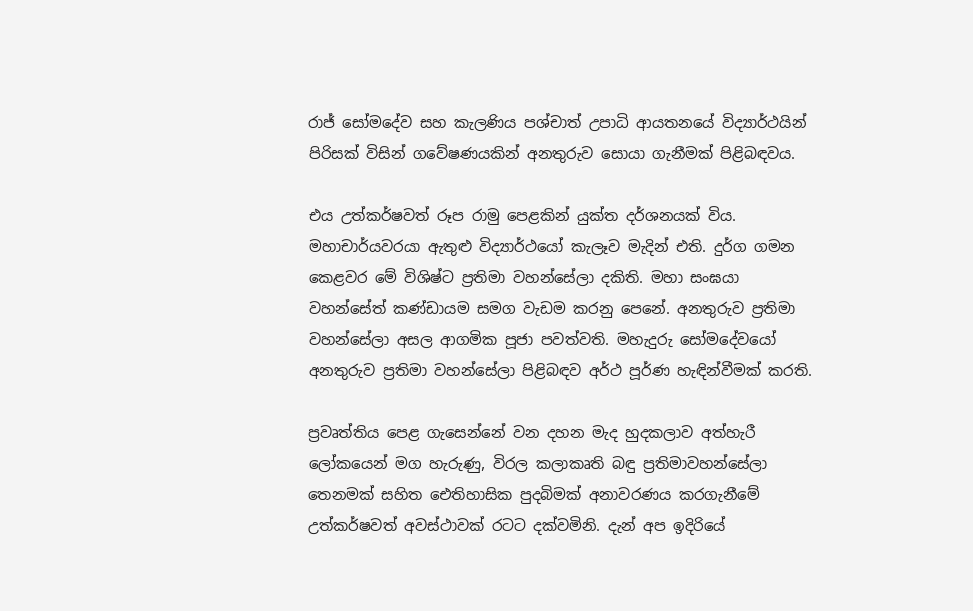රාජ් සෝමදේව සහ කැලණිය පශ්චාත් උපාධි ආයතනයේ විද්‍යාර්ථයින් පිරිසක් විසින් ගවේෂණයකින් අනතුරුව සොයා ගැනීමක් පිළිබඳවය.

එය උත්කර්ෂවත් රූප රාමු පෙළකින් යුක්ත දර්ශනයක් විය. මහාචාර්යවරයා ඇතුළු විද්‍යාර්ථයෝ කැලෑව මැදින් එති. දුර්ග ගමන කෙළවර මේ විශිෂ්ට ප්‍රතිමා වහන්සේලා දකිති. මහා සංඝයා වහන්සේත් කණ්ඩායම සමග වැඩම කරනු පෙනේ. අනතුරුව ප්‍රතිමා වහන්සේලා අසල ආගමික පූජා පවත්වති. මහැදුරු සෝමදේවයෝ අනතුරුව ප්‍රතිමා වහන්සේලා පිළිබඳව අර්ථ පූර්ණ හැඳින්වීමක් කරති.

ප්‍රවෘත්තිය පෙළ ගැසෙන්නේ වන දහන මැද හුදකලාව අත්හැරී ලෝකයෙන් මග හැරුණු, විරල කලාකෘති බඳු ප්‍රතිමාවහන්සේලා තෙනමක් සහිත ඓතිහාසික පුදබිමක් අනාවරණය කරගැනීමේ උත්කර්ෂවත් අවස්ථාවක් රටට දක්වමිනි. දැන් අප ඉදිරියේ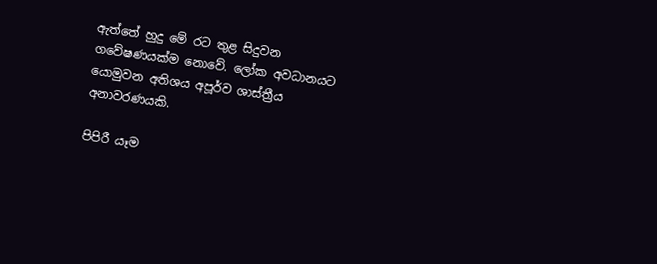ඇත්තේ හුදු මේ රට තුළ සිදුවන ගවේෂණයක්ම නොවේ. ලෝක අවධානයට යොමුවන අතිශය අපූර්ව ශාස්ත්‍රීය අනාවරණයකි.

පිපිරී යෑම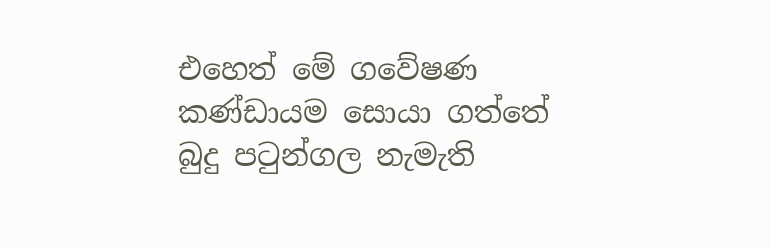එහෙත් මේ ගවේෂණ කණ්ඩායම සොයා ගත්තේ බුදු පටුන්ගල නැමැති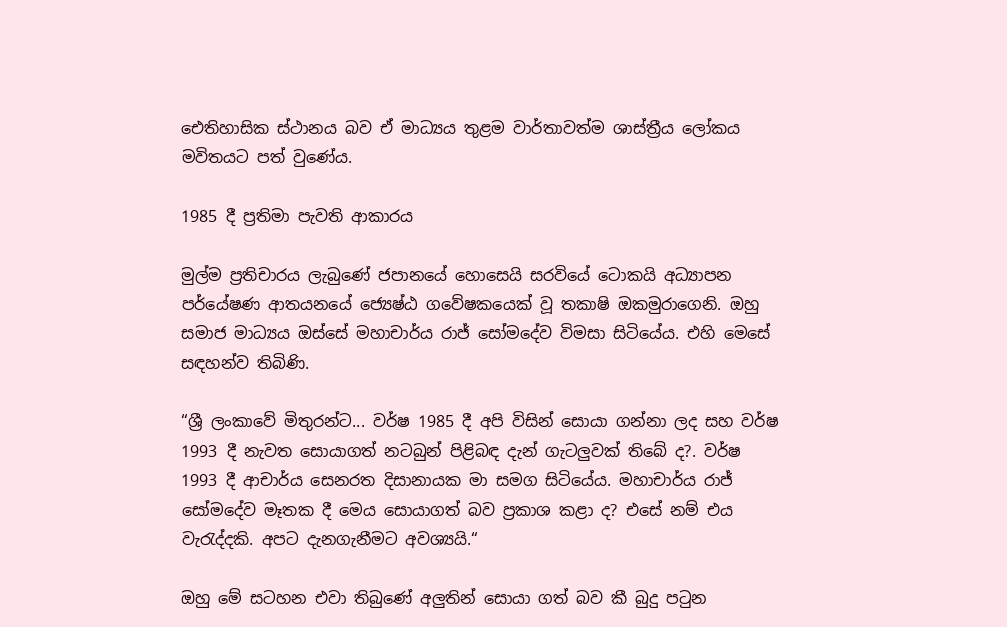ඓතිහාසික ස්ථානය බව ඒ මාධ්‍යය තුළම වාර්තාවත්ම ශාස්ත්‍රීය ලෝකය මවිතයට පත් වුණේය.

1985 දී ප්‍රතිමා පැවති ආකාරය

මුල්ම ප්‍රතිචාරය ලැබුණේ ජපානයේ හොසෙයි සරවියේ ටොකයි අධ්‍යාපන පර්යේෂණ ආතයනයේ ජ්‍යෙෂ්ඨ ගවේෂකයෙක් වූ තකාෂි ඔකමුරාගෙනි. ඔහු සමාජ මාධ්‍යය ඔස්සේ මහාචාර්ය රාජ් සෝමදේව විමසා සිටියේය. එහි මෙසේ සඳහන්ව තිබිණි.

“ශ්‍රී ලංකාවේ මිතුරන්ට... වර්ෂ 1985 දී අපි විසින් සොයා ගන්නා ලද සහ වර්ෂ 1993 දී නැවත සොයාගත් නටබුන් පිළිබඳ දැන් ගැටලුවක් තිබේ ද?. වර්ෂ 1993 දී ආචාර්ය සෙනරත දිසානායක මා සමග සිටියේය. මහාචාර්ය රාජ් සෝමදේව මෑතක දී මෙය සොයාගත් බව ප්‍රකාශ කළා ද? එසේ නම් එය වැරැද්දකි. අපට දැනගැනීමට අවශ්‍යයි.“

ඔහු මේ සටහන එවා තිබුණේ අලුතින් සොයා ගත් බව කී බුදු පටුන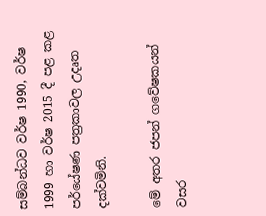සම්බන්ධව වර්ෂ 1990, වර්ෂ 1999 හා වර්ෂ 2015 දී පළ කළ පර්යේෂණ පත්‍රකාවල උදෘත දක්වමිනි.

මේ අතර ජපන් ගවේෂකයන් වසර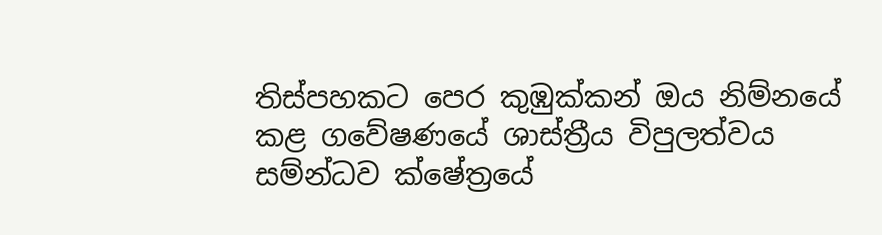තිස්පහකට පෙර කුඹුක්කන් ඔය නිම්නයේ කළ ගවේෂණයේ ශාස්ත්‍රීය විපුලත්වය සම්න්ධව ක්ෂේත්‍රයේ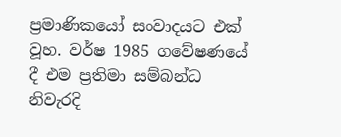ප්‍රමාණිකයෝ සංවාදයට එක් වූහ. වර්ෂ 1985 ගවේෂණයේ දී එම ප්‍රතිමා සම්බන්ධ නිවැරදි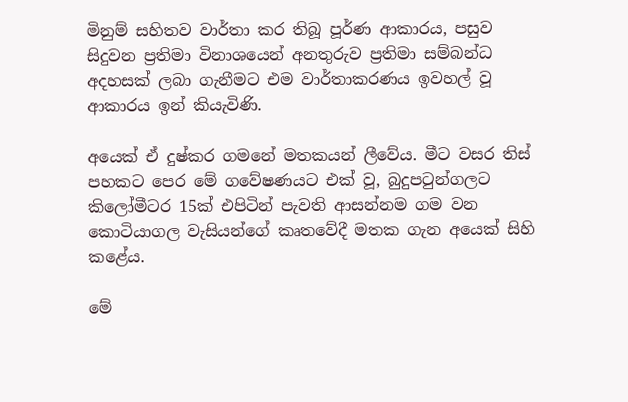මිනුම් සහිතව වාර්තා කර තිබූ පූර්ණ ආකාරය, පසුව සිදුවන ප්‍රතිමා විනාශයෙන් අනතුරුව ප්‍රතිමා සම්බන්ධ අදහසක් ලබා ගැනීමට එම වාර්තාකරණය ඉවහල් වූ ආකාරය ඉන් කියැවිණි.

අයෙක් ඒ දුෂ්කර ගමනේ මතකයන් ලීවේය. මීට වසර තිස් පහකට පෙර මේ ගවේෂණයට එක් වූ, බුදුපටුන්ගලට කිලෝමීටර 15ක් එපිටින් පැවති ආසන්නම ගම වන කොටියාගල වැසියන්ගේ කෘතවේදී මතක ගැන අයෙක් සිහි කළේය.

මේ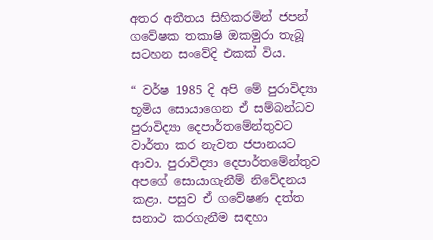අතර අතීතය සිහිකරමින් ජපන් ගවේෂක තකාෂි ඔකමුරා තැබූ සටහන සංවේදි එකක් විය.

“ වර්ෂ 1985 දි අපි මේ පුරාවිද්‍යා භූමිය සොයාගෙන ඒ සම්බන්ධව පුරාවිද්‍යා දෙපාර්තමේන්තුවට වාර්තා කර නැවත ජපානයට ආවා. පුරාවිද්‍යා දෙපාර්තමේන්තුව අපගේ සොයාගැනීම් නිවේදනය කළා. පසුව ඒ ගවේෂණ දත්ත සනාථ කරගැනීම සඳහා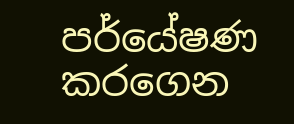පර්යේෂණ කරගෙන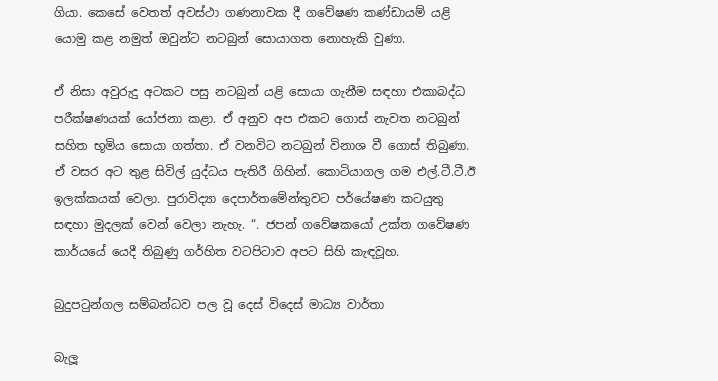ගියා. කෙසේ වෙතත් අවස්ථා ගණනාවක දී ගවේෂණ කණ්ඩායම් යළි යොමු කළ නමුත් ඔවුන්ට නටබුන් සොයාගත නොහැකි වුණා.

ඒ නිසා අවුරුදු අටකට පසු නටබුන් යළි සොයා ගැනීම සඳහා එකාබද්ධ පරීක්ෂණයක් යෝජනා කළා. ඒ අනුව අප එකට ගොස් නැවත නටබුන් සහිත භූමිය සොයා ගත්තා. ඒ වනවිට නටබුන් විනාශ වී ගොස් තිබුණා. ඒ වසර අට තුළ සිවිල් යුද්ධය පැතිරී ගිහින්. කොටියාගල ගම එල්.ටී.ටී.ඊ ඉලක්කයක් වෙලා. පුරාවිද්‍යා දෙපාර්තමේන්තුවට පර්යේෂණ කටයුතු සඳහා මුදලක් වෙන් වෙලා නැහැ. “. ජපන් ගවේෂකයෝ උක්ත ගවේෂණ කාර්යයේ යෙදී තිබුණු ගර්හිත වටපිටාව අපට සිහි කැඳවූහ.

බුදුපටුන්ගල සම්බන්ධව පල වූ දෙස් විදෙස් මාධ්‍ය වාර්තා

බැලූ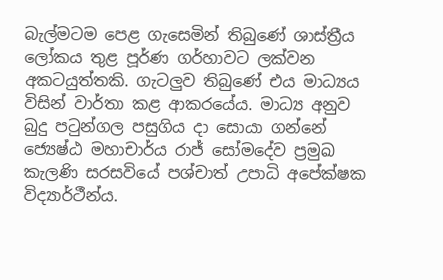බැල්මටම පෙළ ගැසෙමින් තිබුණේ ශාස්ත්‍රීය ලෝකය තුළ පූර්ණ ගර්හාවට ලක්වන අකටයුත්තකි. ගැටලුව තිබුණේ එය මාධ්‍යය විසින් වාර්තා කළ ආකරයේය. මාධ්‍ය අනුව බුදු පටුන්ගල පසුගිය දා සොයා ගන්නේ ජ්‍යෙෂ්ඨ මහාචාර්ය රාජ් සෝමදේව ප්‍රමුඛ කැලණි සරසවියේ පශ්චාත් උපාධි අපේක්ෂක විද්‍යාර්ථීන්ය.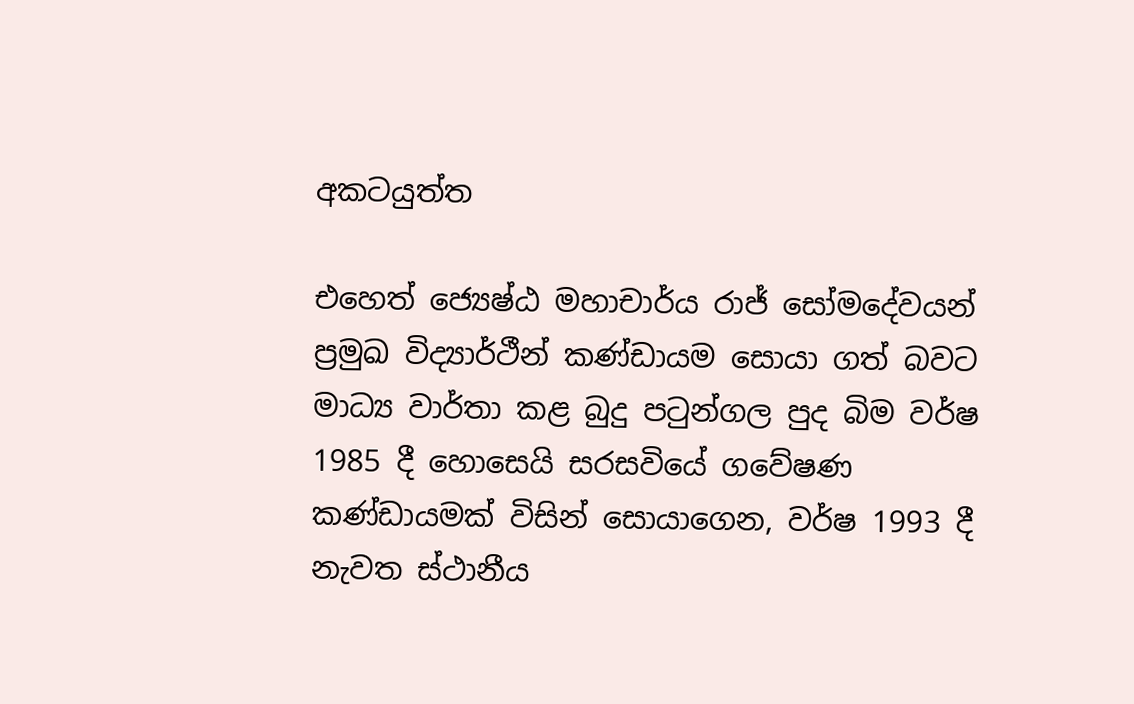අකටයුත්ත

එහෙත් ජ්‍යෙෂ්ඨ මහාචාර්ය රාජ් සෝමදේවයන් ප්‍රමුඛ විද්‍යාර්ථීන් කණ්ඩායම සොයා ගත් බවට මාධ්‍ය වාර්තා කළ බුදු පටුන්ගල පුද බිම වර්ෂ 1985 දී හොසෙයි සරසවියේ ගවේෂණ කණ්ඩායමක් විසින් සොයාගෙන, වර්ෂ 1993 දී නැවත ස්ථානීය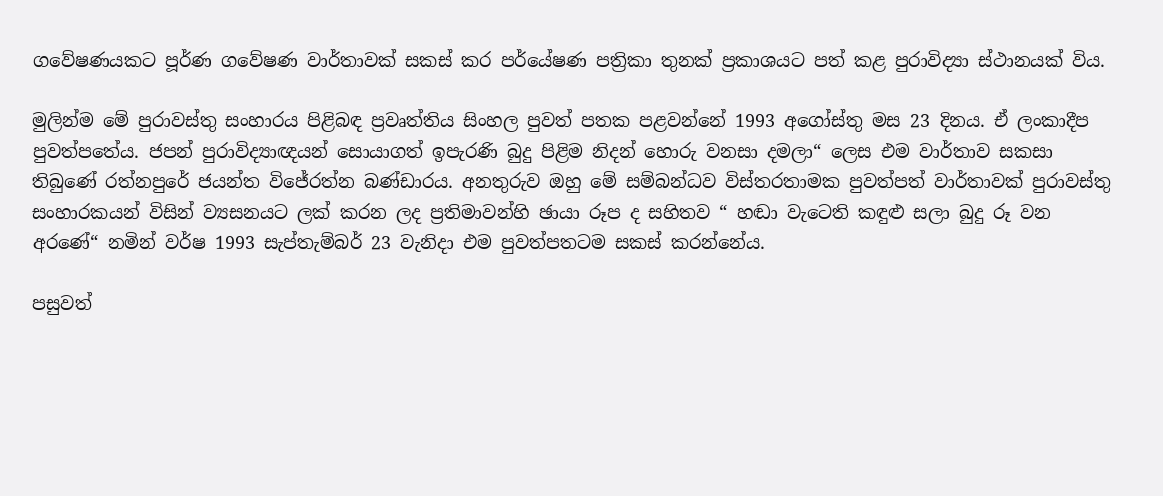ගවේෂණයකට පූර්ණ ගවේෂණ වාර්තාවක් සකස් කර පර්යේෂණ පත්‍රිකා තුනක් ප්‍රකාශයට පත් කළ පුරාවිද්‍යා ස්ථානයක් විය.

මුලින්ම මේ පුරාවස්තු සංහාරය පිළිබඳ ප්‍රවෘත්තිය සිංහල පුවත් පතක පළවන්නේ 1993 අගෝස්තු මස 23 දිනය. ඒ ලංකාදීප පුවත්පතේය. ජපන් පුරාවිද්‍යාඥයන් සොයාගත් ඉපැරණි බුදු පිළිම නිදන් හොරු වනසා දමලා“ ලෙස එම වාර්තාව සකසා තිබුණේ රත්නපුරේ ජයන්ත විජේරත්න බණ්ඩාරය. අනතුරුව ඔහු මේ සම්බන්ධව විස්තරතාමක පුවත්පත් වාර්තාවක් පුරාවස්තු සංහාරකයන් විසින් ව්‍යසනයට ලක් කරන ලද ප්‍රතිමාවන්හි ඡායා රූප ද සහිතව “ හඬා වැටෙති කඳුළු සලා බුදු රූ වන අරණේ“ නමින් වර්ෂ 1993 සැප්තැම්බර් 23 වැනිදා එම පුවත්පතටම සකස් කරන්නේය.

පසුවත්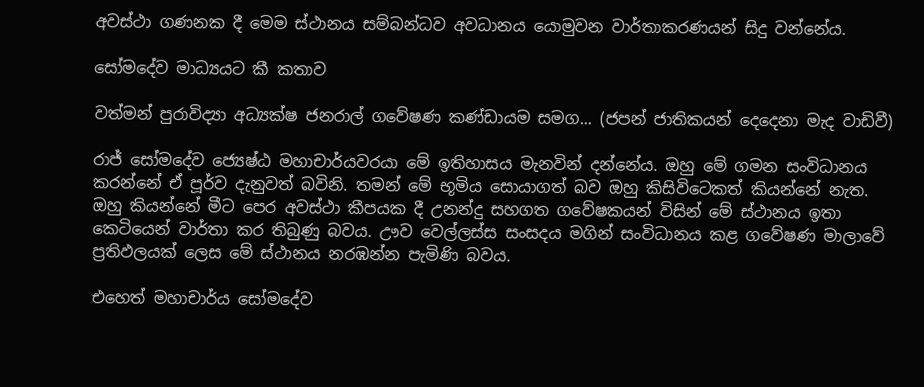අවස්ථා ගණනක දී මෙම ස්ථානය සම්බන්ධව අවධානය යොමුවන වාර්තාකරණයන් සිදු වන්නේය.

සෝමදේව මාධ්‍යයට කී කතාව

වත්මන් පුරාවිද්‍යා අධ්‍යක්ෂ ජනරාල් ගවේෂණ කණ්ඩායම සමග... (ජපන් ජාතිකයන් දෙදෙනා මැද වාඩිවී)

රාජ් සෝමදේව ජ්‍යෙෂ්ඨ මහාචාර්යවරයා මේ ඉතිහාසය මැනවින් දන්නේය. ඔහු මේ ගමන සංවිධානය කරන්නේ ඒ පූර්ව දැනුවත් බවිනි. තමන් මේ භූමිය සොයාගත් බව ඔහු කිසිවිටෙකත් කියන්නේ නැත. ඔහු කියන්නේ මීට පෙර අවස්ථා කීපයක දී උනන්දු සහගත ගවේෂකයන් විසින් මේ ස්ථානය ඉතා කෙටියෙන් වාර්තා කර තිබුණු බවය. ඌව වෙල්ලස්ස සංසදය මගින් සංවිධානය කළ ගවේෂණ මාලාවේ ප්‍රතිඵලයක් ලෙස මේ ස්ථානය නරඹන්න පැමිණි බවය.

එහෙත් මහාචාර්ය සෝමදේව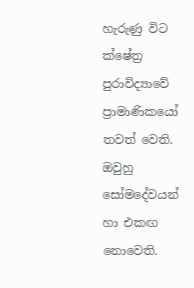හැරුණු විට ක්ෂේත්‍ර පුරාවිද්‍යාවේ ප්‍රාමාණිකයෝ තවත් වෙති. ඔවුහු සෝමදේවයන් හා එකඟ නොවෙති.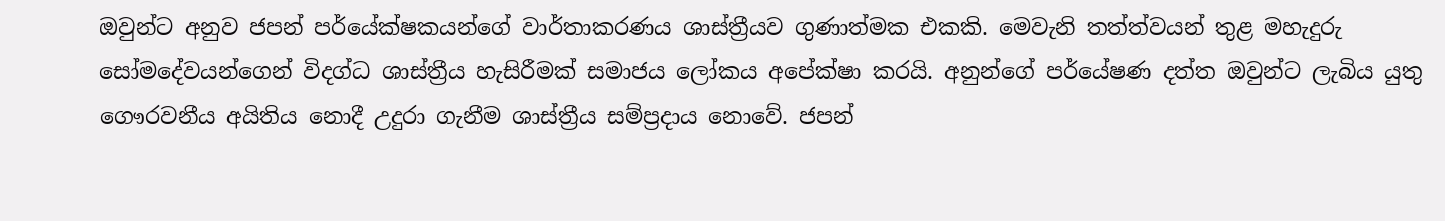ඔවුන්ට අනුව ජපන් පර්යේක්ෂකයන්ගේ වාර්තාකරණය ශාස්ත්‍රීයව ගුණාත්මක එකකි. මෙවැනි තත්ත්වයන් තුළ මහැදුරු සෝමදේවයන්ගෙන් විදග්ධ ශාස්ත්‍රීය හැසිරීමක් සමාජය ලෝකය අපේක්ෂා කරයි. අනුන්ගේ පර්යේෂණ දත්ත ඔවුන්ට ලැබිය යුතු ගෞරවනීය අයිතිය නොදී උදුරා ගැනීම ශාස්ත්‍රීය සම්ප්‍රදාය නොවේ. ජපන්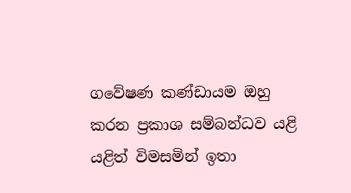ගවේෂණ කණ්ඩායම ඔහු කරන ප්‍රකාශ සම්බන්ධව යළි යළිත් විමසමින් ඉතා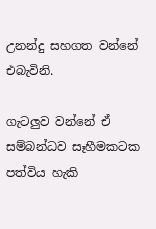උනන්දු සහගත වන්නේ එබැවිනි.

ගැටලුව වන්නේ ඒ සම්බන්ධව සෑහීමකටක පත්විය හැකි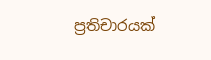ප්‍රතිචාරයක්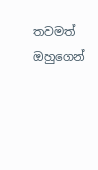තවමත් ඔහුගෙන්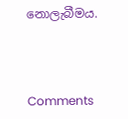නොලැබීමය.



Comments